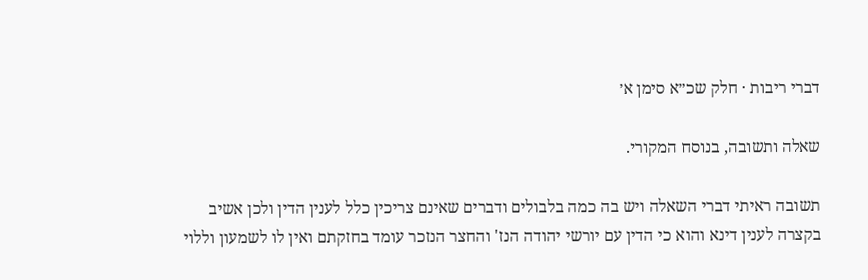דברי ריבות · חלק שכ״א סימן א׳

שאלה ותשובה, בנוסח המקורי.

תשובה ראיתי דברי השאלה ויש בה כמה בלבולים ודברים שאינם צריכין כלל לענין הדין ולכן אשיב בקצרה לענין דינא והוא כי הדין עם יורשי יהודה הנז' והחצר הנזכר עומד בחזקתם ואין לו לשמעון וללוי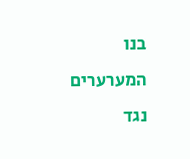בנו המערערים נגד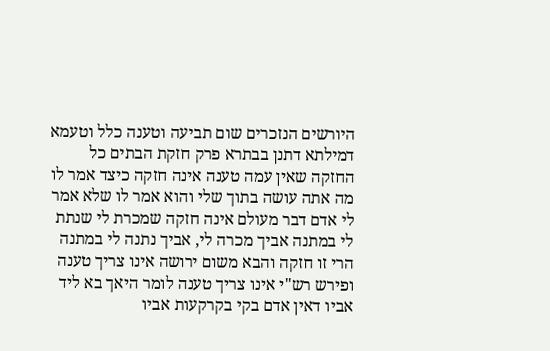היורשים הנזכרים שום תביעה וטענה כלל וטעמא דמילתא דתנן בבתרא פרק חזקת הבתים כל החזקה שאין עמה טענה אינה חזקה כיצד אמר לו מה אתה עושה בתוך שלי והוא אמר לו שלא אמר לי אדם דבר מעולם אינה חזקה שמכרת לי שנתת לי במתנה אביך מכרה לי, אביך נתנה לי במתנה הרי זו חזקה והבא משום ירושה אינו צריך טענה ופירש רש"י אינו צריך טענה לומר היאך בא ליד אביו דאין אדם בקי בקרקעות אביו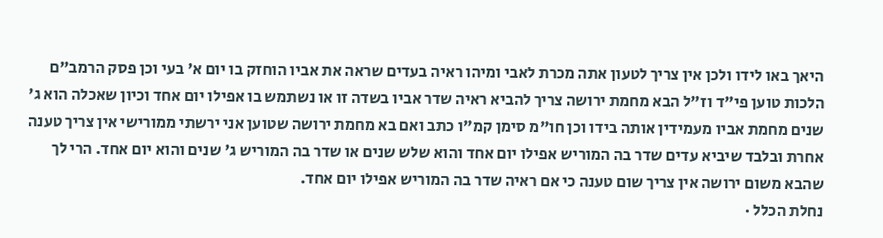היאך באו לידו ולכן אין צריך לטעון אתה מכרת לאבי ומיהו ראיה בעדים שראה את אביו הוחזק בו יום א' בעי וכן פסק הרמב"ם הלכות טוען פי"ד וז"ל הבא מחמת ירושה צריך להביא ראיה שדר אביו בשדה זו או נשתמש בו אפילו יום אחד וכיון שאכלה הוא ג' שנים מחמת אביו מעמידין אותה בידו וכן חו"מ סימן קמ"ו כתב ואם בא מחמת ירושה שטוען אני ירשתי ממורישי אין צריך טענה אחרת ובלבד שיביא עדים שדר בה המוריש אפילו יום אחד והוא שלש שנים או שדר בה המוריש ג' שנים והוא יום אחד. הרי לך שהבא משום ירושה אין צריך שום טענה כי אם ראיה שדר בה המוריש אפילו יום אחד.
נחלת הכלל ·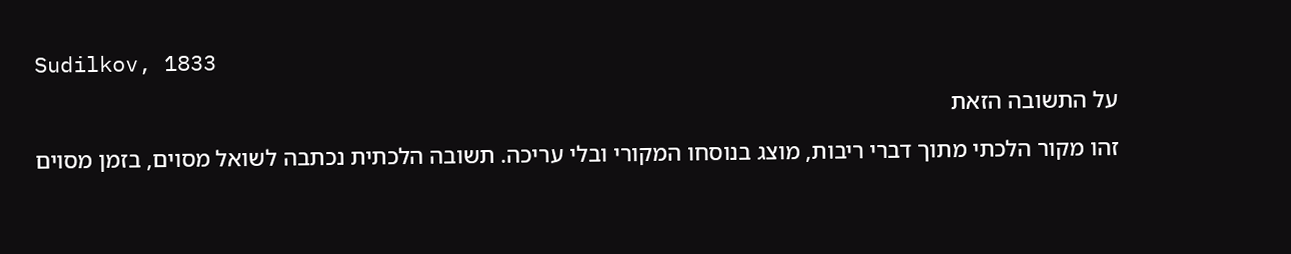Sudilkov, 1833

על התשובה הזאת

זהו מקור הלכתי מתוך דברי ריבות, מוצג בנוסחו המקורי ובלי עריכה. תשובה הלכתית נכתבה לשואל מסוים, בזמן מסוים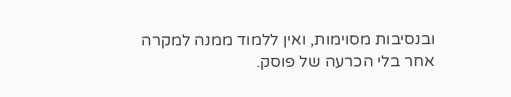ובנסיבות מסוימות, ואין ללמוד ממנה למקרה אחר בלי הכרעה של פוסק.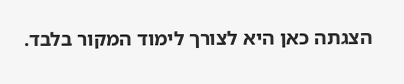הצגתה כאן היא לצורך לימוד המקור בלבד.